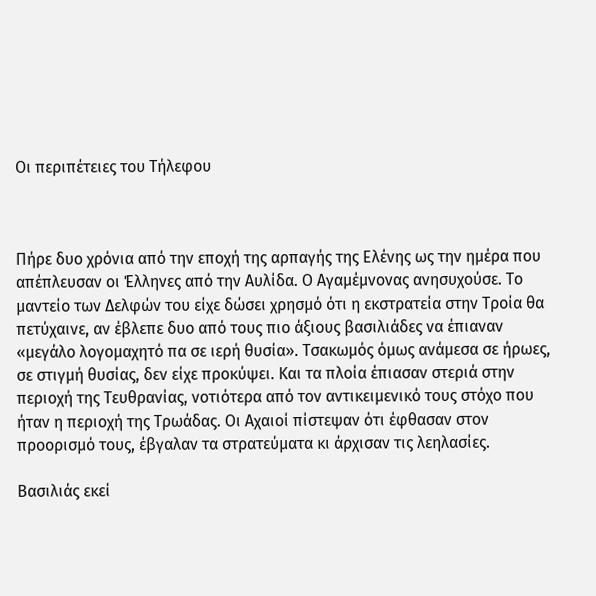Οι περιπέτειες του Τήλεφου



Πήρε δυο χρόνια από την εποχή της αρπαγής της Ελένης ως την ημέρα που απέπλευσαν οι Έλληνες από την Αυλίδα. Ο Αγαμέμνονας ανησυχούσε. Το μαντείο των Δελφών του είχε δώσει χρησμό ότι η εκστρατεία στην Τροία θα πετύχαινε, αν έβλεπε δυο από τους πιο άξιους βασιλιάδες να έπιαναν «μεγάλο λογομαχητό πα σε ιερή θυσία». Τσακωμός όμως ανάμεσα σε ήρωες, σε στιγμή θυσίας, δεν είχε προκύψει. Και τα πλοία έπιασαν στεριά στην περιοχή της Τευθρανίας, νοτιότερα από τον αντικειμενικό τους στόχο που ήταν η περιοχή της Τρωάδας. Οι Αχαιοί πίστεψαν ότι έφθασαν στον προορισμό τους, έβγαλαν τα στρατεύματα κι άρχισαν τις λεηλασίες.

Βασιλιάς εκεί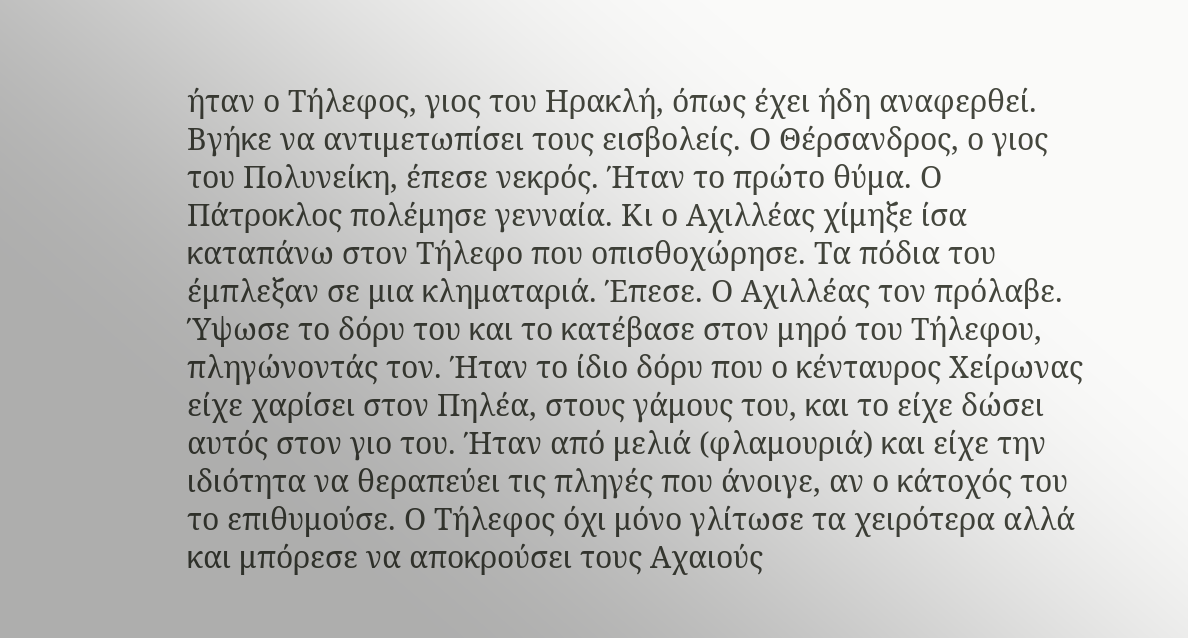ήταν ο Τήλεφος, γιος του Ηρακλή, όπως έχει ήδη αναφερθεί. Βγήκε να αντιμετωπίσει τους εισβολείς. Ο Θέρσανδρος, ο γιος του Πολυνείκη, έπεσε νεκρός. Ήταν το πρώτο θύμα. Ο Πάτροκλος πολέμησε γενναία. Κι ο Αχιλλέας χίμηξε ίσα καταπάνω στον Τήλεφο που οπισθοχώρησε. Τα πόδια του έμπλεξαν σε μια κληματαριά. Έπεσε. Ο Αχιλλέας τον πρόλαβε. Ύψωσε το δόρυ του και το κατέβασε στον μηρό του Τήλεφου, πληγώνοντάς τον. Ήταν το ίδιο δόρυ που ο κένταυρος Χείρωνας είχε χαρίσει στον Πηλέα, στους γάμους του, και το είχε δώσει αυτός στον γιο του. Ήταν από μελιά (φλαμουριά) και είχε την ιδιότητα να θεραπεύει τις πληγές που άνοιγε, αν ο κάτοχός του το επιθυμούσε. Ο Τήλεφος όχι μόνο γλίτωσε τα χειρότερα αλλά και μπόρεσε να αποκρούσει τους Αχαιούς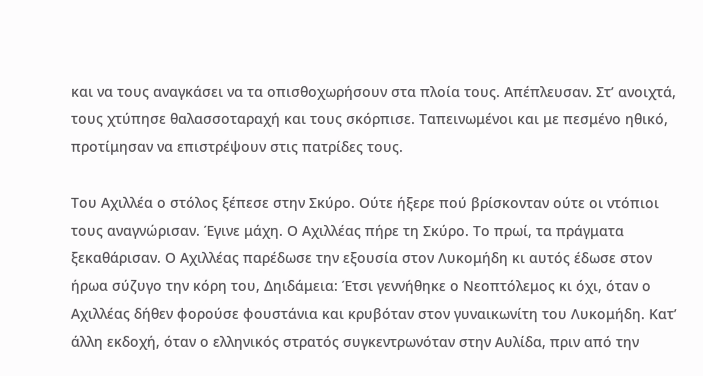και να τους αναγκάσει να τα οπισθοχωρήσουν στα πλοία τους. Απέπλευσαν. Στ’ ανοιχτά, τους χτύπησε θαλασσοταραχή και τους σκόρπισε. Ταπεινωμένοι και με πεσμένο ηθικό, προτίμησαν να επιστρέψουν στις πατρίδες τους.

Του Αχιλλέα ο στόλος ξέπεσε στην Σκύρο. Ούτε ήξερε πού βρίσκονταν ούτε οι ντόπιοι τους αναγνώρισαν. Έγινε μάχη. Ο Αχιλλέας πήρε τη Σκύρο. Το πρωί, τα πράγματα ξεκαθάρισαν. Ο Αχιλλέας παρέδωσε την εξουσία στον Λυκομήδη κι αυτός έδωσε στον ήρωα σύζυγο την κόρη του, Δηιδάμεια: Έτσι γεννήθηκε ο Νεοπτόλεμος κι όχι, όταν ο Αχιλλέας δήθεν φορούσε φουστάνια και κρυβόταν στον γυναικωνίτη του Λυκομήδη. Κατ’ άλλη εκδοχή, όταν ο ελληνικός στρατός συγκεντρωνόταν στην Αυλίδα, πριν από την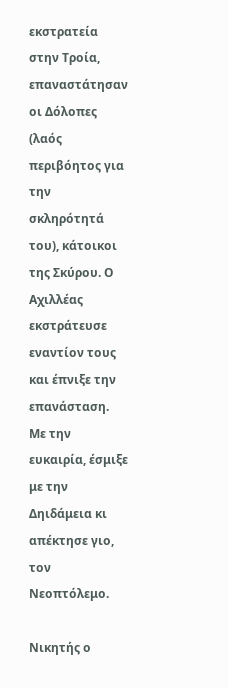εκστρατεία στην Τροία, επαναστάτησαν οι Δόλοπες (λαός περιβόητος για την σκληρότητά του), κάτοικοι της Σκύρου. Ο Αχιλλέας εκστράτευσε εναντίον τους και έπνιξε την επανάσταση. Με την ευκαιρία, έσμιξε με την Δηιδάμεια κι απέκτησε γιο, τον Νεοπτόλεμο.

Νικητής ο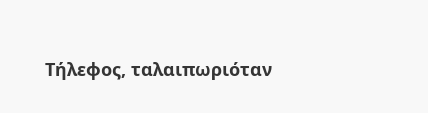Τήλεφος, ταλαιπωριόταν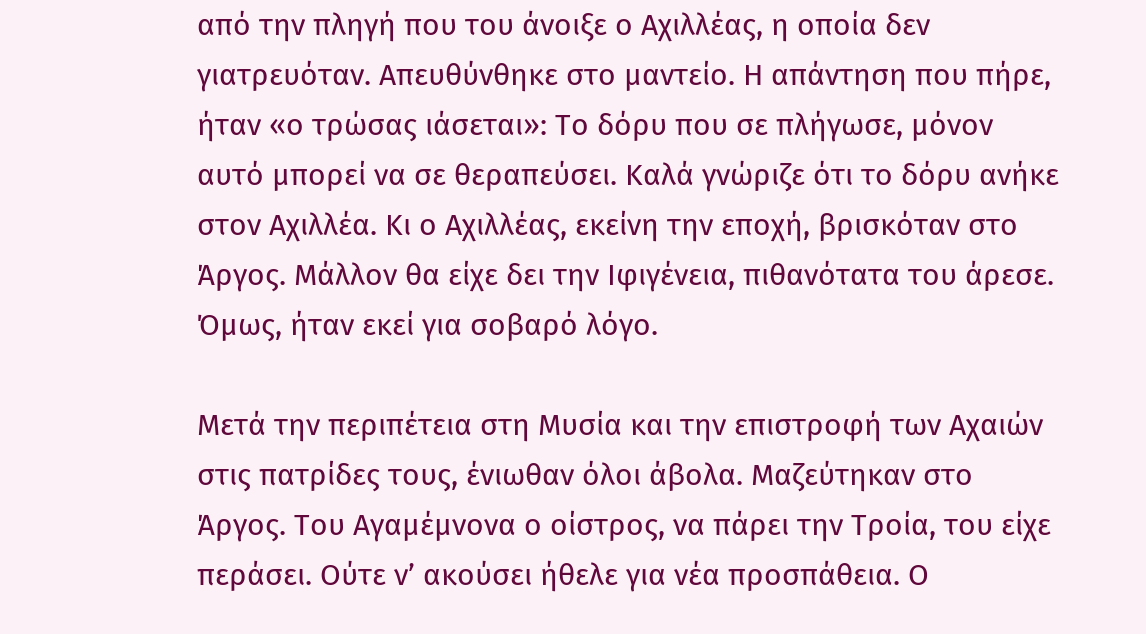από την πληγή που του άνοιξε ο Αχιλλέας, η οποία δεν γιατρευόταν. Απευθύνθηκε στο μαντείο. Η απάντηση που πήρε, ήταν «ο τρώσας ιάσεται»: Το δόρυ που σε πλήγωσε, μόνον αυτό μπορεί να σε θεραπεύσει. Καλά γνώριζε ότι το δόρυ ανήκε στον Αχιλλέα. Κι ο Αχιλλέας, εκείνη την εποχή, βρισκόταν στο Άργος. Μάλλον θα είχε δει την Ιφιγένεια, πιθανότατα του άρεσε. Όμως, ήταν εκεί για σοβαρό λόγο.

Μετά την περιπέτεια στη Μυσία και την επιστροφή των Αχαιών στις πατρίδες τους, ένιωθαν όλοι άβολα. Μαζεύτηκαν στο Άργος. Του Αγαμέμνονα ο οίστρος, να πάρει την Τροία, του είχε περάσει. Ούτε ν’ ακούσει ήθελε για νέα προσπάθεια. Ο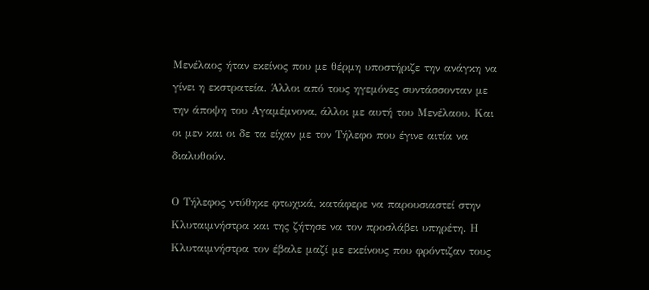Μενέλαος ήταν εκείνος που με θέρμη υποστήριζε την ανάγκη να γίνει η εκστρατεία. Άλλοι από τους ηγεμόνες συντάσσονταν με την άποψη του Αγαμέμνονα, άλλοι με αυτή του Μενέλαου. Και οι μεν και οι δε τα είχαν με τον Τήλεφο που έγινε αιτία να διαλυθούν.

Ο Τήλεφος ντύθηκε φτωχικά, κατάφερε να παρουσιαστεί στην Κλυταιμνήστρα και της ζήτησε να τον προσλάβει υπηρέτη. Η Κλυταιμνήστρα τον έβαλε μαζί με εκείνους που φρόντιζαν τους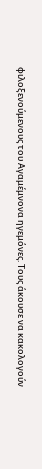φιλοξενούμενους του Αγαμέμνονα ηγεμόνες. Τους άκουσε να κακολογούν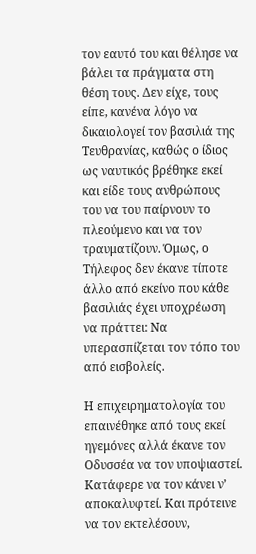τον εαυτό του και θέλησε να βάλει τα πράγματα στη θέση τους. Δεν είχε, τους είπε, κανένα λόγο να δικαιολογεί τον βασιλιά της Τευθρανίας, καθώς ο ίδιος ως ναυτικός βρέθηκε εκεί και είδε τους ανθρώπους του να του παίρνουν το πλεούμενο και να τον τραυματίζουν. Όμως, ο Τήλεφος δεν έκανε τίποτε άλλο από εκείνο που κάθε βασιλιάς έχει υποχρέωση να πράττει: Να υπερασπίζεται τον τόπο του από εισβολείς.

Η επιχειρηματολογία του επαινέθηκε από τους εκεί ηγεμόνες αλλά έκανε τον Οδυσσέα να τον υποψιαστεί. Κατάφερε να τον κάνει ν’ αποκαλυφτεί. Και πρότεινε να τον εκτελέσουν,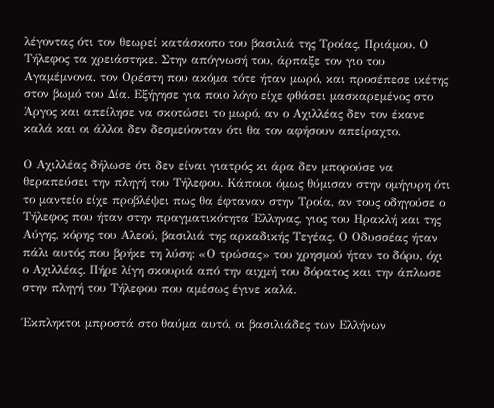λέγοντας ότι τον θεωρεί κατάσκοπο του βασιλιά της Τροίας, Πριάμου. Ο Τήλεφος τα χρειάστηκε. Στην απόγνωσή του, άρπαξε τον γιο του Αγαμέμνονα, τον Ορέστη που ακόμα τότε ήταν μωρό, και προσέπεσε ικέτης στον βωμό του Δία. Εξήγησε για ποιο λόγο είχε φθάσει μασκαρεμένος στο Άργος και απείλησε να σκοτώσει το μωρό, αν ο Αχιλλέας δεν τον έκανε καλά και οι άλλοι δεν δεσμεύονταν ότι θα τον αφήσουν απείραχτο.

Ο Αχιλλέας δήλωσε ότι δεν είναι γιατρός κι άρα δεν μπορούσε να θεραπεύσει την πληγή του Τήλεφου. Κάποιοι όμως θύμισαν στην ομήγυρη ότι το μαντείο είχε προβλέψει πως θα έφταναν στην Τροία, αν τους οδηγούσε ο Τήλεφος που ήταν στην πραγματικότητα Έλληνας, γιος του Ηρακλή και της Αύγης, κόρης του Αλεού, βασιλιά της αρκαδικής Τεγέας. Ο Οδυσσέας ήταν πάλι αυτός που βρήκε τη λύση: «Ο τρώσας» του χρησμού ήταν το δόρυ, όχι ο Αχιλλέας. Πήρε λίγη σκουριά από την αιχμή του δόρατος και την άπλωσε στην πληγή του Τήλεφου που αμέσως έγινε καλά.

Έκπληκτοι μπροστά στο θαύμα αυτό, οι βασιλιάδες των Ελλήνων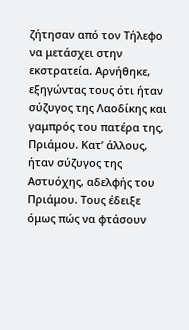ζήτησαν από τον Τήλεφο να μετάσχει στην εκστρατεία. Αρνήθηκε, εξηγώντας τους ότι ήταν σύζυγος της Λαοδίκης και γαμπρός του πατέρα της, Πριάμου. Κατ’ άλλους, ήταν σύζυγος της Αστυόχης, αδελφής του Πριάμου. Τους έδειξε όμως πώς να φτάσουν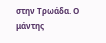στην Τρωάδα. Ο μάντης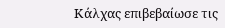Κάλχας επιβεβαίωσε τις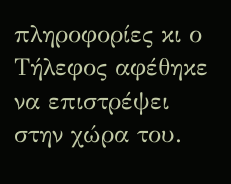πληροφορίες κι ο Τήλεφος αφέθηκε να επιστρέψει στην χώρα του.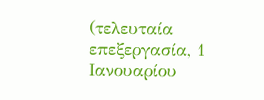(τελευταία επεξεργασία, 1 Ιανουαρίου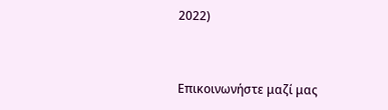2022)



Επικοινωνήστε μαζί μας